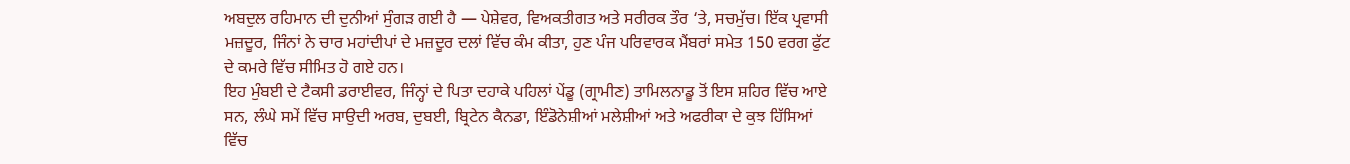ਅਬਦੁਲ ਰਹਿਮਾਨ ਦੀ ਦੁਨੀਆਂ ਸੁੰਗੜ ਗਈ ਹੈ — ਪੇਸ਼ੇਵਰ, ਵਿਅਕਤੀਗਤ ਅਤੇ ਸਰੀਰਕ ਤੌਰ ‘ਤੇ, ਸਚਮੁੱਚ। ਇੱਕ ਪ੍ਰਵਾਸੀ ਮਜ਼ਦੂਰ, ਜਿੰਨਾਂ ਨੇ ਚਾਰ ਮਹਾਂਦੀਪਾਂ ਦੇ ਮਜ਼ਦੂਰ ਦਲਾਂ ਵਿੱਚ ਕੰਮ ਕੀਤਾ, ਹੁਣ ਪੰਜ ਪਰਿਵਾਰਕ ਮੈਂਬਰਾਂ ਸਮੇਤ 150 ਵਰਗ ਫੁੱਟ ਦੇ ਕਮਰੇ ਵਿੱਚ ਸੀਮਿਤ ਹੋ ਗਏ ਹਨ।
ਇਹ ਮੁੰਬਈ ਦੇ ਟੈਕਸੀ ਡਰਾਈਵਰ, ਜਿੰਨ੍ਹਾਂ ਦੇ ਪਿਤਾ ਦਹਾਕੇ ਪਹਿਲਾਂ ਪੇਂਡੂ (ਗ੍ਰਾਮੀਣ) ਤਾਮਿਲਨਾਡੂ ਤੋਂ ਇਸ ਸ਼ਹਿਰ ਵਿੱਚ ਆਏ ਸਨ, ਲੰਘੇ ਸਮੇਂ ਵਿੱਚ ਸਾਉਦੀ ਅਰਬ, ਦੁਬਈ, ਬ੍ਰਿਟੇਨ ਕੈਨਡਾ, ਇੰਡੋਨੇਸ਼ੀਆਂ ਮਲੇਸ਼ੀਆਂ ਅਤੇ ਅਫਰੀਕਾ ਦੇ ਕੁਝ ਹਿੱਸਿਆਂ ਵਿੱਚ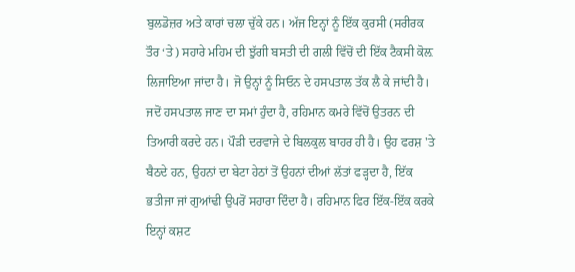ਬੁਲਡੋਜ਼ਰ ਅਤੇ ਕਾਰਾਂ ਚਲਾ ਚੁੱਕੇ ਹਨ। ਅੱਜ ਇਨ੍ਹਾਂ ਨੂੰ ਇੱਕ ਕੁਰਸੀ (ਸਰੀਰਕ ਤੌਰ ‘ਤੇ) ਸਹਾਰੇ ਮਹਿਮ ਦੀ ਝੁੱਗੀ ਬਸਤੀ ਦੀ ਗਲੀ ਵਿੱਚੋਂ ਦੀ ਇੱਕ ਟੈਕਸੀ ਕੋਲ਼ ਲਿਜਾਇਆ ਜਾਂਦਾ ਹੈ। ਜੋ ਉਨ੍ਹਾਂ ਨੂੰ ਸਿਓਨ ਦੇ ਹਸਪਤਾਲ ਤੱਕ ਲੈ ਕੇ ਜਾਂਦੀ ਹੈ।
ਜਦੋਂ ਹਸਪਤਾਲ ਜਾਣ ਦਾ ਸਮਾਂ ਹੁੰਦਾ ਹੈ, ਰਹਿਮਾਨ ਕਮਰੇ ਵਿੱਚੋਂ ਉਤਰਨ ਦੀ ਤਿਆਰੀ ਕਰਦੇ ਹਨ। ਪੌੜੀ ਦਰਵਾਜੇ ਦੇ ਬਿਲਕੁਲ ਬਾਹਰ ਹੀ ਹੈ। ਉਹ ਫਰਸ਼ 'ਤੇ ਬੈਠਦੇ ਹਨ, ਉਹਨਾਂ ਦਾ ਬੇਟਾ ਹੇਠਾਂ ਤੋਂ ਉਹਨਾਂ ਦੀਆਂ ਲੱਤਾਂ ਫੜ੍ਹਦਾ ਹੈ, ਇੱਕ ਭਤੀਜਾ ਜਾਂ ਗੁਆਂਢੀ ਉਪਰੋਂ ਸਹਾਰਾ ਦਿੰਦਾ ਹੈ। ਰਹਿਮਾਨ ਫਿਰ ਇੱਕ-ਇੱਕ ਕਰਕੇ ਇਨ੍ਹਾਂ ਕਸ਼ਟ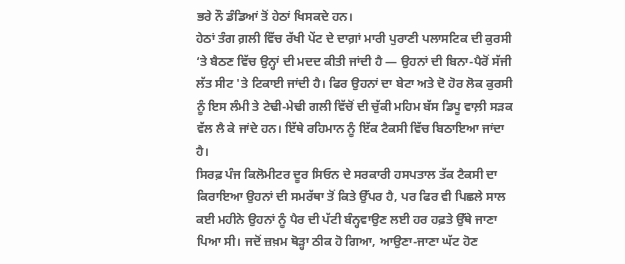ਭਰੇ ਨੌ ਡੰਡਿਆਂ ਤੋਂ ਹੇਠਾਂ ਖਿਸਕਦੇ ਹਨ।
ਹੇਠਾਂ ਤੰਗ ਗ਼ਲੀ ਵਿੱਚ ਰੱਖੀ ਪੇਂਟ ਦੇ ਦਾਗ਼ਾਂ ਮਾਰੀ ਪੁਰਾਣੀ ਪਲਾਸਟਿਕ ਦੀ ਕੁਰਸੀ ‘ਤੇ ਬੈਠਣ ਵਿੱਚ ਉਨ੍ਹਾਂ ਦੀ ਮਦਦ ਕੀਤੀ ਜਾਂਦੀ ਹੈ — ਉਹਨਾਂ ਦੀ ਬਿਨਾ-ਪੈਰੋਂ ਸੱਜੀ ਲੱਤ ਸੀਟ 'ਤੇ ਟਿਕਾਈ ਜਾਂਦੀ ਹੈ। ਫਿਰ ਉਹਨਾਂ ਦਾ ਬੇਟਾ ਅਤੇ ਦੋ ਹੋਰ ਲੋਕ ਕੁਰਸੀ ਨੂੰ ਇਸ ਲੰਮੀ ਤੇ ਟੇਢੀ-ਮੇਢੀ ਗਲੀ ਵਿੱਚੋਂ ਦੀ ਚੁੱਕੀ ਮਹਿਮ ਬੱਸ ਡਿਪੂ ਵਾਲ਼ੀ ਸੜਕ ਵੱਲ ਲੈ ਕੇ ਜਾਂਦੇ ਹਨ। ਇੱਥੇ ਰਹਿਮਾਨ ਨੂੰ ਇੱਕ ਟੈਕਸੀ ਵਿੱਚ ਬਿਠਾਇਆ ਜਾਂਦਾ ਹੈ।
ਸਿਰਫ਼ ਪੰਜ ਕਿਲੋਮੀਟਰ ਦੂਰ ਸਿਓਨ ਦੇ ਸਰਕਾਰੀ ਹਸਪਤਾਲ ਤੱਕ ਟੈਕਸੀ ਦਾ ਕਿਰਾਇਆ ਉਹਨਾਂ ਦੀ ਸਮਰੱਥਾ ਤੋਂ ਕਿਤੇ ਉੱਪਰ ਹੈ, ਪਰ ਫਿਰ ਵੀ ਪਿਛਲੇ ਸਾਲ ਕਈ ਮਹੀਨੇ ਉਹਨਾਂ ਨੂੰ ਪੈਰ ਦੀ ਪੱਟੀ ਬੰਨ੍ਹਵਾਉਣ ਲਈ ਹਰ ਹਫ਼ਤੇ ਉੱਥੇ ਜਾਣਾ ਪਿਆ ਸੀ। ਜਦੋਂ ਜ਼ਖ਼ਮ ਥੋੜ੍ਹਾ ਠੀਕ ਹੋ ਗਿਆ, ਆਉਣਾ-ਜਾਣਾ ਘੱਟ ਹੋਣ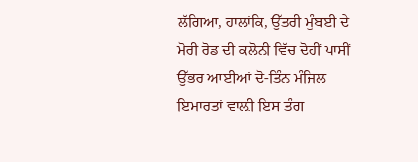ਲੱਗਿਆ, ਹਾਲਾਂਕਿ, ਉੱਤਰੀ ਮੁੰਬਈ ਦੇ ਮੋਰੀ ਰੋਡ ਦੀ ਕਲੋਨੀ ਵਿੱਚ ਦੋਹੀਂ ਪਾਸੀਂ ਉੱਭਰ ਆਈਆਂ ਦੋ-ਤਿੰਨ ਮੰਜਿਲ ਇਮਾਰਤਾਂ ਵਾਲ਼ੀ ਇਸ ਤੰਗ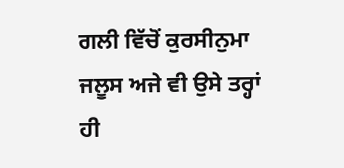ਗਲੀ ਵਿੱਚੋਂ ਕੁਰਸੀਨੁਮਾ ਜਲੂਸ ਅਜੇ ਵੀ ਉਸੇ ਤਰ੍ਹਾਂ ਹੀ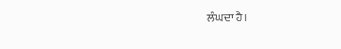ਲੰਘਦਾ ਹੈ।